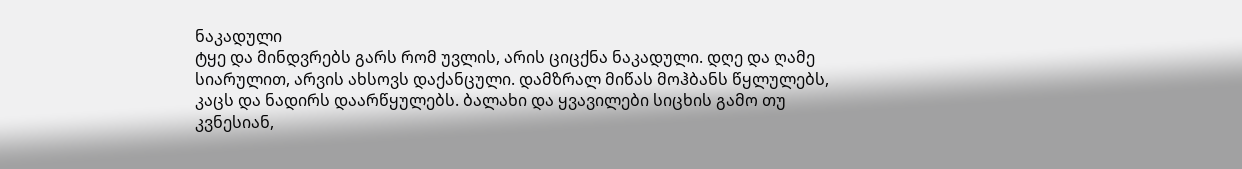ნაკადული
ტყე და მინდვრებს გარს რომ უვლის, არის ციცქნა ნაკადული. დღე და ღამე სიარულით, არვის ახსოვს დაქანცული. დამზრალ მიწას მოჰბანს წყლულებს, კაცს და ნადირს დაარწყულებს. ბალახი და ყვავილები სიცხის გამო თუ კვნესიან,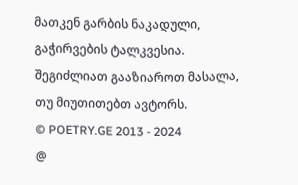მათკენ გარბის ნაკადული, გაჭირვების ტალკვესია.
შეგიძლიათ გააზიაროთ მასალა, თუ მიუთითებთ ავტორს.
© POETRY.GE 2013 - 2024
@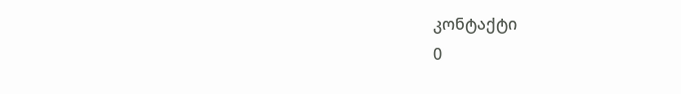კონტაქტი
0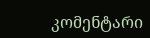კომენტარი